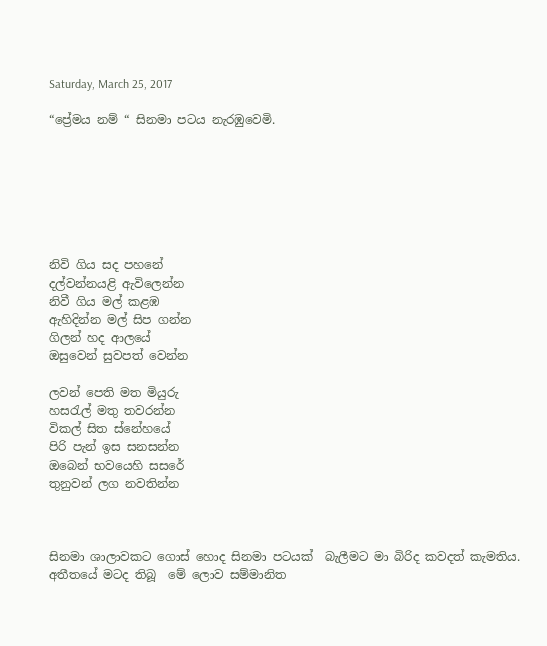Saturday, March 25, 2017

“ප්‍රේමය නම් “ සිනමා පටය නැරඹුවෙමි.







නිවි ගිය සද පහනේ
දල්වන්නයළි ඇවිලෙන්න
නිවී ගිය මල් කළඹ
ඇහිදින්න මල් සිප ගන්න
ගිලන් හද ආලයේ
ඔසුවෙන් සුවපත් වෙන්න

ලවන් පෙති මත මියුරු
හසරැල් මතු තවරන්න
විකල් සිත ස්නේහයේ
පිරි පැන් ඉස සනසන්න
ඔබෙන් භවයෙහි සසරේ
තුනුවන් ලග නවතින්න



සිනමා ශාලාවකට ගොස් හොද සිනමා පටයක්  බැලීමට මා බිරිද කවදත් කැමතිය. අතීතයේ මටද තිබූ  මේ ලොව සම්මානිත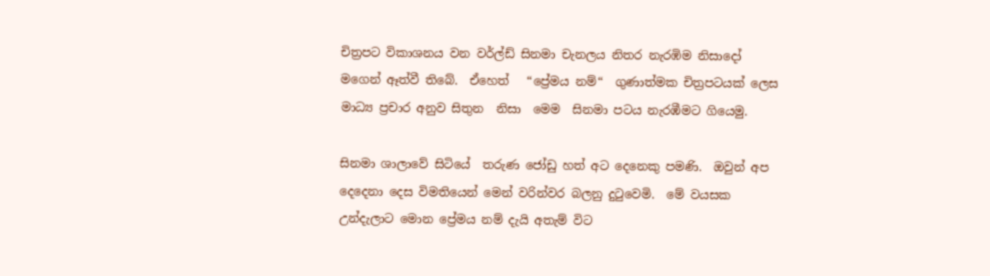චිත්‍රපට විකාශනය වන වර්ල්ඩ් සිනමා චැනලය නිතර නැරඹිම නිසාදෝ  මගෙන් ඈත්වී තිබේ.  ඒහෙත්   “ප්‍රේමය නම්“  ගුණාත්මක චිත්‍රපටයක් ලෙස මාධ්‍ය ප්‍රචාර අනුව සිතුන  නිසා  මෙම  සිනමා පටය නැරඹීමට ගියෙමු.

සිනමා ශාලාවේ සිටියේ  තරුණ ජෝඩු හත් අට දෙනෙකු පමණි.  ඔවුන් අප දෙදෙනා දෙස විමතියෙන් මෙන් වරින්වර බලනු දුටුවෙමි.  මේ වයසක  උන්දැලාට මොන ප්‍රේමය නම් දැයි අතැම් විට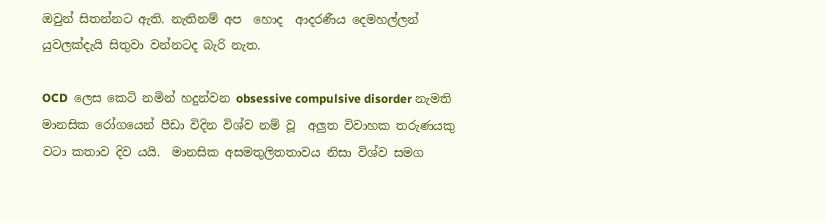ඔවුන් සිතන්නට ඇති. නැතිනම් අප  හොද  ආදරණීය දෙමහල්ලන් යුවලක්දැයි සිතුවා වන්නටද බැරි නැත.

OCD  ලෙස කෙටි නමින් හදුන්වන obsessive compulsive disorder නැමති මානසික රෝගයෙන් පීඩා විදින විශ්ව නම් වූ  අලුත විවාහක තරුණයකු වටා කතාව දිව යයි.  මානසික අසමතුලිතතාවය නිසා විශ්ව සමග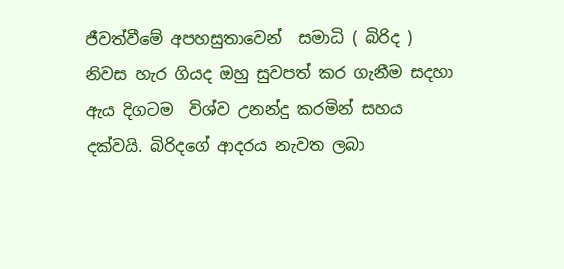ජීවත්වීමේ අපහසුතාවෙන්  සමාධි ( බිරිද ) නිවස හැර ගියද ඔහු සුවපත් කර ගැනීම සදහා ඇය දිගටම  විශ්ව උනන්දු කරමින් සහය දක්වයි. බිරිදගේ ආදරය නැවත ලබා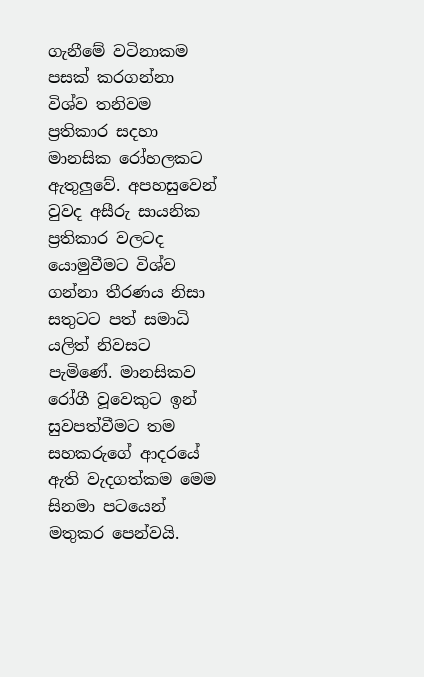ගැනීමේ වටිනාකම පසක් කරගන්නා විශ්ව තනිවම ප්‍රතිකාර සදහා මානසික රෝහලකට ඇතුලුවේ. අපහසුවෙන් වුවද අසීරු සායනික ප්‍රතිකාර වලටද යොමුවීමට විශ්ව ගන්නා තීරණය නිසා සතුටට පත් සමාධි යලිත් නිවසට පැමිණේ. මානසිකව රෝගී වූවෙකුට ඉන් සුවපත්වීමට තම සහකරුගේ ආදරයේ ඇති වැදගත්කම මෙම සිනමා පටයෙන් මතුකර පෙන්වයි.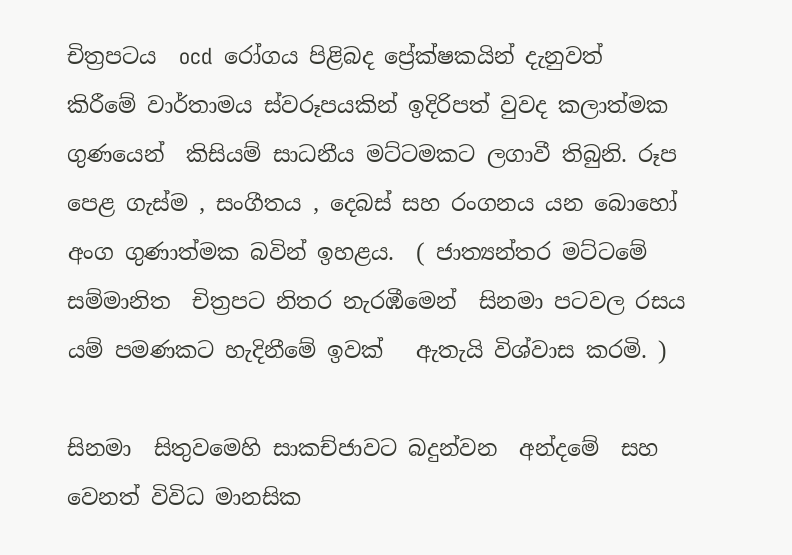චිත්‍රපටය  ocd  රෝගය පිළිබද ප්‍රේක්ෂකයින් දැනුවත් කිරීමේ වාර්තාමය ස්වරූපයකින් ඉදිරිපත් වුවද කලාත්මක ගුණයෙන්  කිසියම් සාධනීය මට්ටමකට ලගාවී තිබුනි. රූප පෙළ ගැස්ම , සංගීතය , දෙබස් සහ රංගනය යන බොහෝ අංග ගුණාත්මක බවින් ඉහළය.  ( ජාත්‍යන්තර මට්ටමේ සම්මානිත  චිත්‍රපට නිතර නැරඹීමෙන්  සිනමා පටවල රසය යම් පමණකට හැදිනීමේ ඉවක්   ඇතැයි විශ්වාස කරමි. )

සිනමා  සිතුවමෙහි සාකච්ජාවට බදුන්වන  අන්දමේ  සහ වෙනත් විවිධ මානසික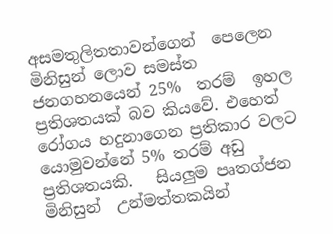අසමතුලිතතාවන්ගෙන්  පෙලෙන මිනිසුන් ලොව සමස්ත ජනගහනයෙන් 25%  තරම්  ඉහල ප්‍රතිශතයක් බව කියවේ. එහෙත් රෝගය හදුනාගෙන ප්‍රතිකාර වලට යොමුවන්නේ 5% තරම් අඩු ප්‍රතිශතයකි.   සියලුම පෘතග්ජන මිනිසුන්  උන්මත්තකයින්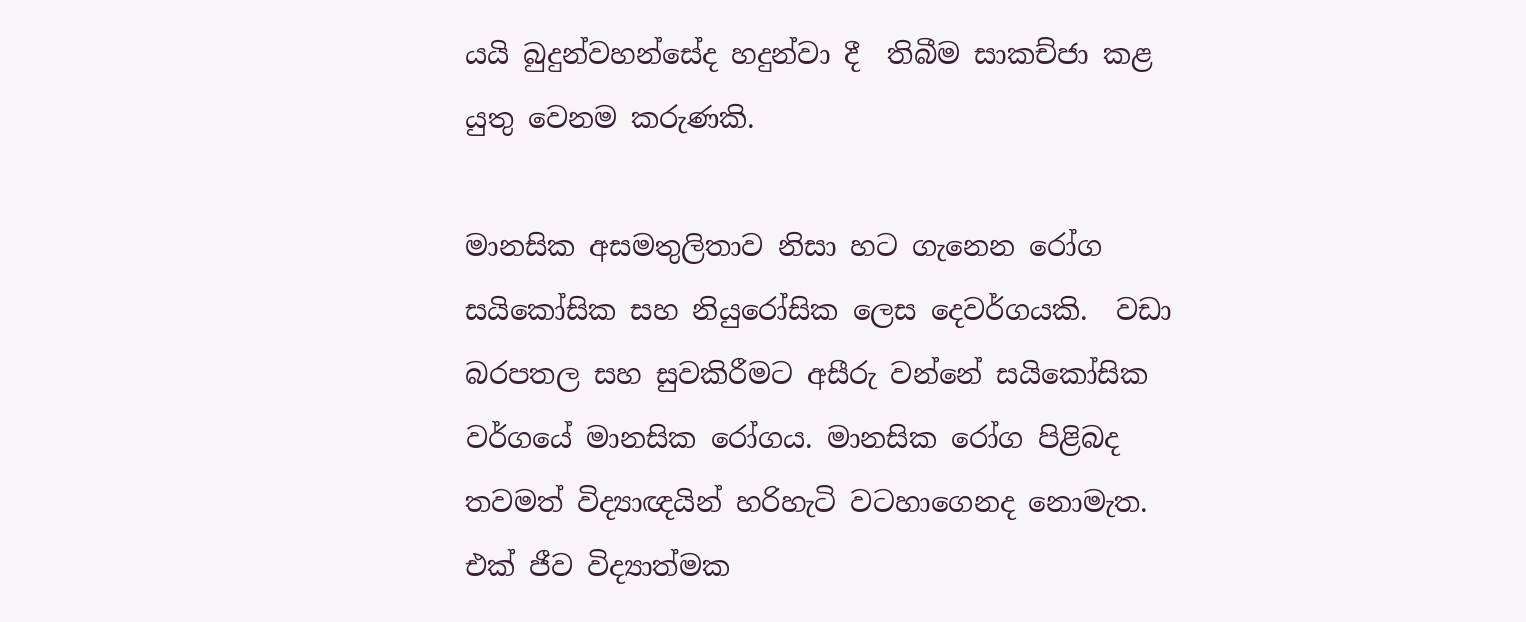යයි බුදුන්වහන්සේද හදුන්වා දී  තිබීම සාකච්ජා කළ යුතු වෙනම කරුණකි.

මානසික අසමතුලිතාව නිසා හට ගැනෙන රෝග  සයිකෝසික සහ නියුරෝසික ලෙස දෙවර්ගයකි.  වඩා බරපතල සහ සුවකිරීමට අසීරු වන්නේ සයිකෝසික වර්ගයේ මානසික රෝගය. මානසික රෝග පිළිබද තවමත් විද්‍යාඥයින් හරිහැටි වටහාගෙනද නොමැත.  එක් ජීව විද්‍යාත්මක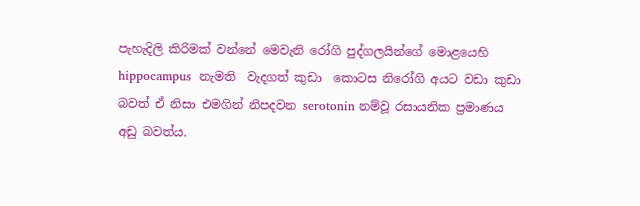පැහැදිලි කිරිමක් වන්නේ මෙවැනි රෝගි පුද්ගලයින්ගේ මොළයෙහි  hippocampus  නැමති  වැදගත් කුඩා  කොටස නිරෝගි අයට වඩා කුඩා බවත් ඒ නිසා එමගින් නිපදවන serotonin නම්වූ රසායනික ප්‍රමාණය  අඩු බවත්ය.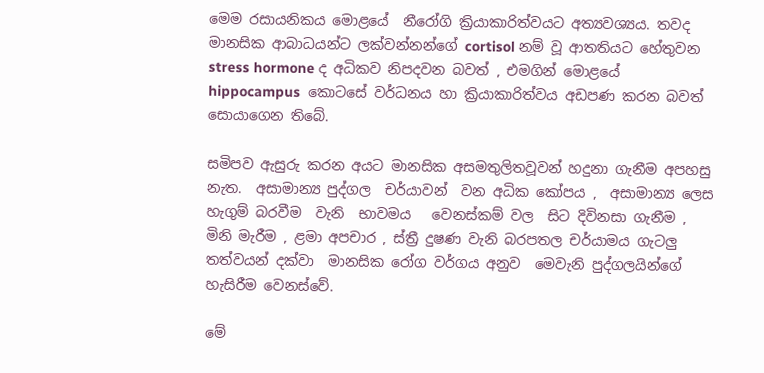මෙම රසායනිකය මොළයේ  නීරෝගි ක්‍රියාකාරිත්වයට අත්‍යවශ්‍යය. තවද මානසික ආබාධයන්ට ලක්වන්නන්ගේ cortisol නම් වූ ආතතියට හේතුවන stress hormone ද අධිකව නිපදවන බවත් , එමගින් මොළයේ  hippocampus  කොටසේ වර්ධනය හා ක්‍රියාකාරිත්වය අඩපණ කරන බවත් සොයාගෙන තිබේ.

සමිපව ඇසුරු කරන අයට මානසික අසමතුලිතවූවන් හදුනා ගැනීම අපහසු නැත.  අසාමාන්‍ය පුද්ගල  චර්යාවන්  වන අධික කෝපය ,  අසාමාන්‍ය ලෙස හැගුම් බරවීම  වැනි  භාවමය   වෙනස්කම් වල  සිට දිවිනසා ගැනීම , මිනි මැරීම , ළමා අපචාර , ස්ත්‍රී දුෂණ වැනි බරපතල චර්යාමය ගැටලු තත්වයන් දක්වා  මානසික රෝග වර්ගය අනුව  මෙවැනි පුද්ගලයින්ගේ හැසිරීම වෙනස්වේ.

මේ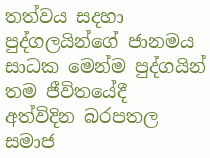තත්වය සදහා පුද්ගලයින්ගේ ජානමය සාධක මෙන්ම පුද්ගයින් තම ජීවිතයේදී  අත්විදින බරපතල සමාජ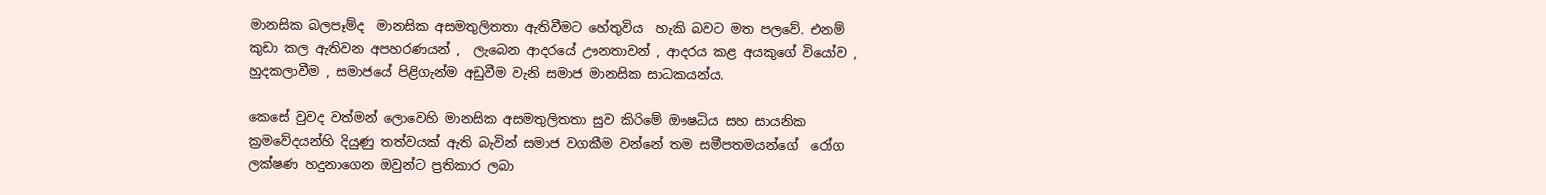මානසික බලපෑම්ද  මානසික අසමතුලිතතා ඇතිවීමට හේතුවිය  හැකි බවට මත පලවේ. එනම් කුඩා කල ඇතිවන අපහරණයන් ,  ලැබෙන ආදරයේ ඌනතාවන් , ආදරය කළ අයකුගේ වියෝව , හුදකලාවීම , සමාජයේ පිළිගැන්ම අඩුවීම වැනි සමාජ මානසික සාධකයන්ය.

කෙසේ වුවද වත්මන් ලොවෙහි මානසික අසමතුලිතතා සුව කිරිමේ ඖෂධිය සහ සායනික ක්‍රමවේදයන්හි දියුණු තත්වයක් ඇති බැවින් සමාජ වගකීම වන්නේ තම සමීපතමයන්ගේ  රෝග ලක්ෂණ හදුනාගෙන ඔවුන්ට ප්‍රතිකාර ලබා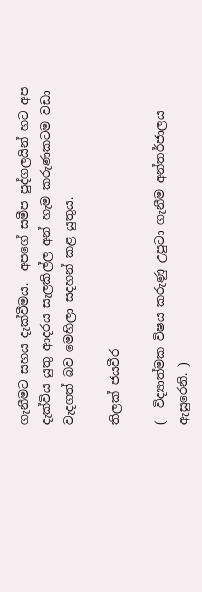ගැනීමට සහය දැක්වීමය.  අපගේ සමීප පුද්ගලයින් හට අප දැක්විය යුතු ආදරය සැලකිල්ල අන් හැම කරුණකටම වඩා වැදගත් බව මෙහිලා සදහන් කළ යුතුය.

තිලක් ජයවීර

(  විද්‍යාත්මක විෂය කරුණු උපුටා ගැනීම අන්තර්ජාලය ඇසුරෙනි. )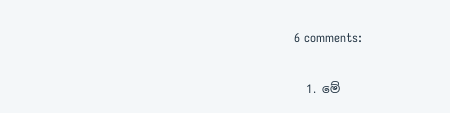6 comments:

  1. මේ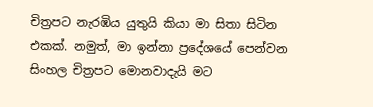චිත්‍රපට නැරඹිය යුතුයි කියා මා සිතා සිටින එකක්. නමුත්, මා ඉන්නා ප්‍රදේශයේ පෙන්වන සිංහල චිත්‍රපට මොනවාදැයි මට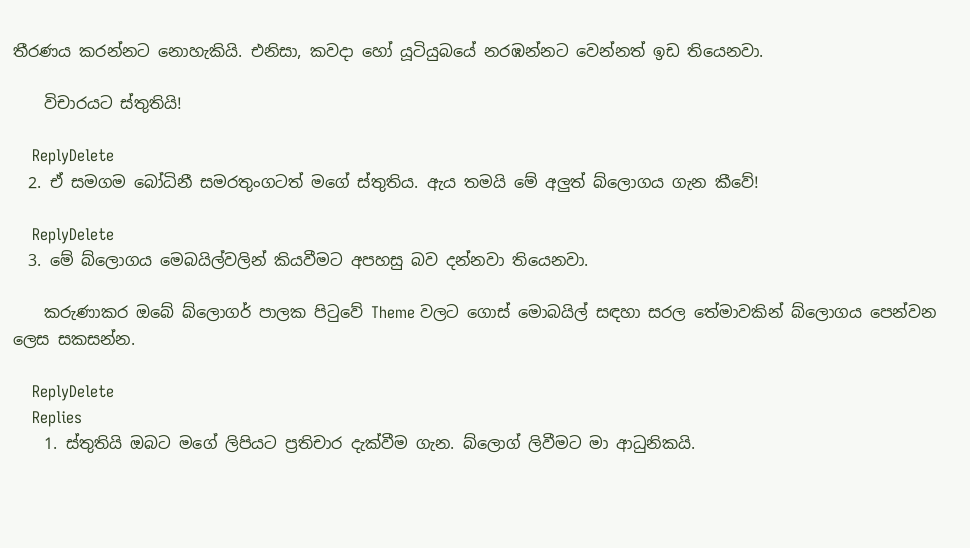තීරණය කරන්නට නොහැකියි. එනිසා, කවදා හෝ යූටියුබයේ නරඹන්නට වෙන්නත් ඉඩ තියෙනවා.

    විචාරයට ස්තුතියි!

    ReplyDelete
  2. ඒ සමගම බෝධිනී සමරතුංගටත් මගේ ස්තුතිය. ඇය තමයි මේ අලුත් බ්ලොගය ගැන කීවේ!

    ReplyDelete
  3. මේ බ්ලොගය මෙබයිල්වලින් කියවීමට අපහසු බව දන්නවා තියෙනවා.

    කරුණාකර ඔබේ බ්ලොගර් පාලක පිටුවේ Theme වලට ගොස් මොබයිල් සඳහා සරල තේමාවකින් බ්ලොගය පෙන්වන ලෙස සකසන්න.

    ReplyDelete
    Replies
    1. ස්තුතියි ඔබට මගේ ලිපියට ප්‍රතිචාර දැක්වීම ගැන. බ්ලොග් ලිවීමට මා ආධුනිකයි.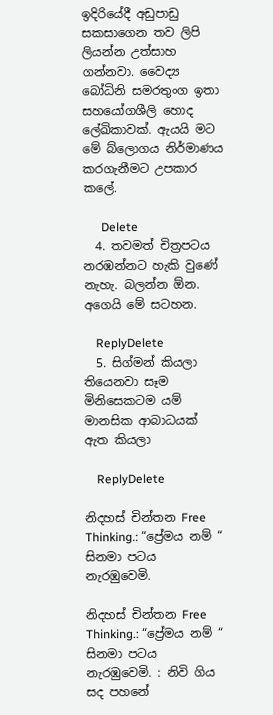ඉදිරියේදී අඩුපාඩු සකසාගෙන තව ලිපි ලියන්න උත්සාහ ගන්නවා. වෛද්‍ය බෝධිනි සමරතුංග ඉතා සහයෝගශීලි හොද ලේඛිකාවක්. ඇයයි මට මේ බ්ලොගය නිර්මාණය කරගැනීමට උපකාර කලේ.

      Delete
  4. තවමත් චිත්‍රපටය නරඹන්නට හැකි වුණේ නැහැ. බලන්න ඕන. අගෙයි මේ සටහන.

    ReplyDelete
  5. සිග්මන් කියලා තියෙනවා සෑම මිනිසෙකටම යම් මානසික ආබාධයක් ඇත කියලා

    ReplyDelete

නිදහස් චින්තන Free Thinking.: “ප්‍රේමය නම් “ සිනමා පටය නැරඹුවෙමි.

නිදහස් චින්තන Free Thinking.: “ප්‍රේමය නම් “ සිනමා පටය නැරඹුවෙමි. : නිවි ගිය සද පහනේ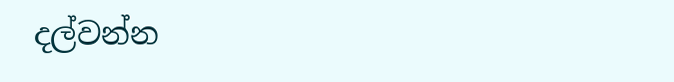දල්වන්න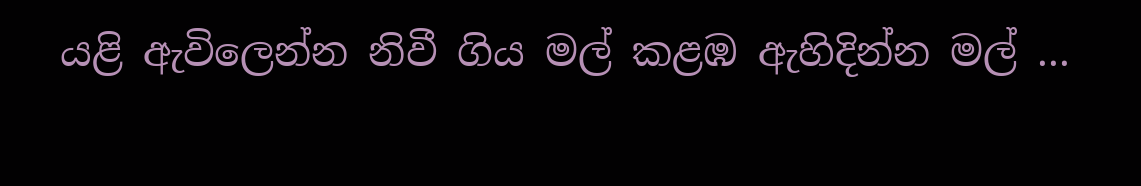යළි ඇවිලෙන්න නිවී ගිය මල් කළඹ ඇහිදින්න මල් ...